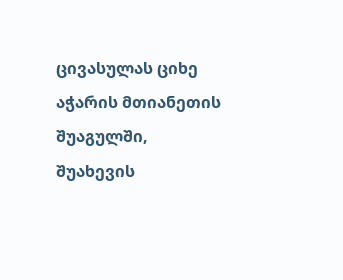ცივასულას ციხე
აჭარის მთიანეთის შუაგულში, შუახევის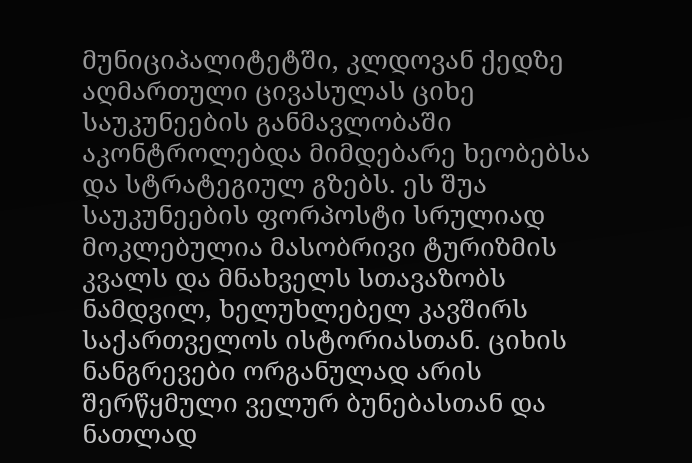მუნიციპალიტეტში, კლდოვან ქედზე აღმართული ცივასულას ციხე საუკუნეების განმავლობაში აკონტროლებდა მიმდებარე ხეობებსა და სტრატეგიულ გზებს. ეს შუა საუკუნეების ფორპოსტი სრულიად მოკლებულია მასობრივი ტურიზმის კვალს და მნახველს სთავაზობს ნამდვილ, ხელუხლებელ კავშირს საქართველოს ისტორიასთან. ციხის ნანგრევები ორგანულად არის შერწყმული ველურ ბუნებასთან და ნათლად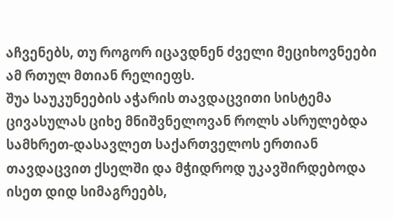აჩვენებს, თუ როგორ იცავდნენ ძველი მეციხოვნეები ამ რთულ მთიან რელიეფს.
შუა საუკუნეების აჭარის თავდაცვითი სისტემა
ცივასულას ციხე მნიშვნელოვან როლს ასრულებდა სამხრეთ-დასავლეთ საქართველოს ერთიან თავდაცვით ქსელში და მჭიდროდ უკავშირდებოდა ისეთ დიდ სიმაგრეებს,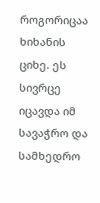როგორიცაა ხიხანის ციხე. ეს სივრცე იცავდა იმ სავაჭრო და სამხედრო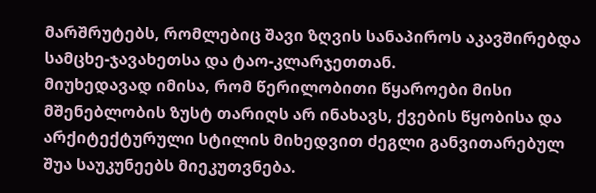მარშრუტებს, რომლებიც შავი ზღვის სანაპიროს აკავშირებდა სამცხე-ჯავახეთსა და ტაო-კლარჯეთთან.
მიუხედავად იმისა, რომ წერილობითი წყაროები მისი მშენებლობის ზუსტ თარიღს არ ინახავს, ქვების წყობისა და არქიტექტურული სტილის მიხედვით ძეგლი განვითარებულ შუა საუკუნეებს მიეკუთვნება.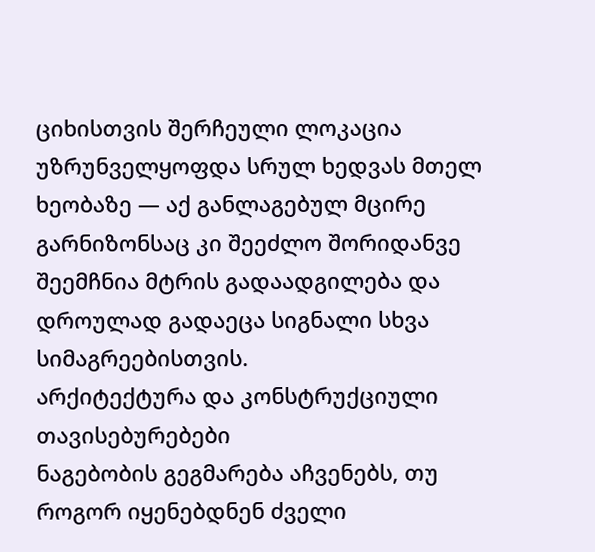ციხისთვის შერჩეული ლოკაცია უზრუნველყოფდა სრულ ხედვას მთელ ხეობაზე — აქ განლაგებულ მცირე გარნიზონსაც კი შეეძლო შორიდანვე შეემჩნია მტრის გადაადგილება და დროულად გადაეცა სიგნალი სხვა სიმაგრეებისთვის.
არქიტექტურა და კონსტრუქციული თავისებურებები
ნაგებობის გეგმარება აჩვენებს, თუ როგორ იყენებდნენ ძველი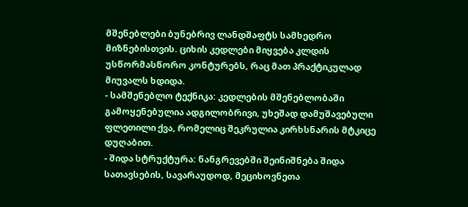მშენებლები ბუნებრივ ლანდშაფტს სამხედრო მიზნებისთვის. ციხის კედლები მიყვება კლდის უსწორმასწორო კონტურებს, რაც მათ პრაქტიკულად მიუვალს ხდიდა.
- სამშენებლო ტექნიკა: კედლების მშენებლობაში გამოყენებულია ადგილობრივი, უხეშად დამუშავებული ფლეთილი ქვა, რომელიც შეკრულია კირხსნარის მტკიცე დუღაბით.
- შიდა სტრუქტურა: ნანგრევებში შეინიშნება შიდა სათავსების, სავარაუდოდ, მეციხოვნეთა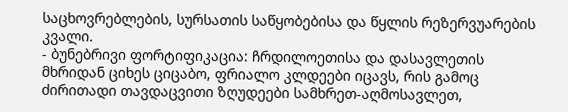საცხოვრებლების, სურსათის საწყობებისა და წყლის რეზერვუარების კვალი.
- ბუნებრივი ფორტიფიკაცია: ჩრდილოეთისა და დასავლეთის მხრიდან ციხეს ციცაბო, ფრიალო კლდეები იცავს, რის გამოც ძირითადი თავდაცვითი ზღუდეები სამხრეთ-აღმოსავლეთ,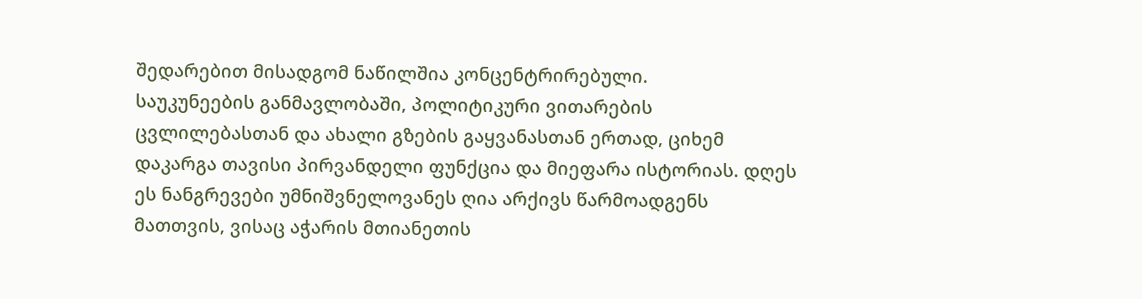შედარებით მისადგომ ნაწილშია კონცენტრირებული.
საუკუნეების განმავლობაში, პოლიტიკური ვითარების ცვლილებასთან და ახალი გზების გაყვანასთან ერთად, ციხემ დაკარგა თავისი პირვანდელი ფუნქცია და მიეფარა ისტორიას. დღეს ეს ნანგრევები უმნიშვნელოვანეს ღია არქივს წარმოადგენს მათთვის, ვისაც აჭარის მთიანეთის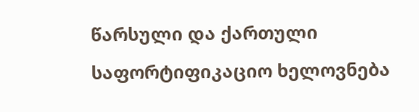წარსული და ქართული საფორტიფიკაციო ხელოვნება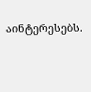აინტერესებს.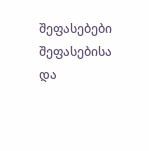შეფასებები
შეფასებისა და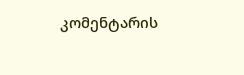კომენტარის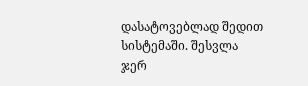დასატოვებლად შედით სისტემაში. შესვლა
ჯერ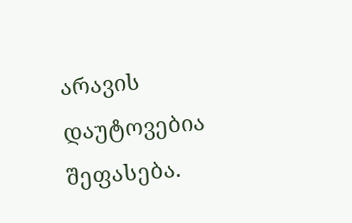არავის დაუტოვებია შეფასება.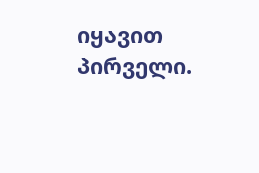იყავით პირველი.